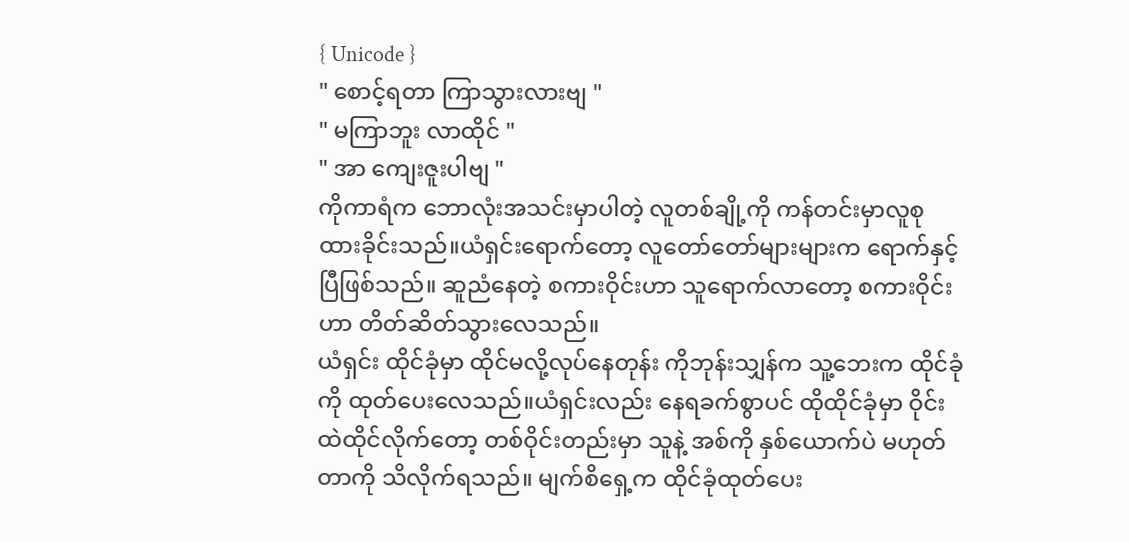{ Unicode }
" စောင့်ရတာ ကြာသွားလားဗျ "
" မကြာဘူး လာထိုင် "
" အာ ကျေးဇူးပါဗျ "
ကိုကာရံက ဘောလုံးအသင်းမှာပါတဲ့ လူတစ်ချို့ကို ကန်တင်းမှာလူစုထားခိုင်းသည်။ယံရှင်းရောက်တော့ လူတော်တော်များများက ရောက်နှင့်ပြီဖြစ်သည်။ ဆူညံနေတဲ့ စကားဝိုင်းဟာ သူရောက်လာတော့ စကားဝိုင်းဟာ တိတ်ဆိတ်သွားလေသည်။
ယံရှင်း ထိုင်ခုံမှာ ထိုင်မလို့လုပ်နေတုန်း ကိုဘုန်းသျှန်က သူ့ဘေးက ထိုင်ခုံကို ထုတ်ပေးလေသည်။ယံရှင်းလည်း နေရခက်စွာပင် ထိုထိုင်ခုံမှာ ဝိုင်းထဲထိုင်လိုက်တော့ တစ်ဝိုင်းတည်းမှာ သူနဲ့ အစ်ကို နှစ်ယောက်ပဲ မဟုတ်တာကို သိလိုက်ရသည်။ မျက်စိရှေ့က ထိုင်ခုံထုတ်ပေး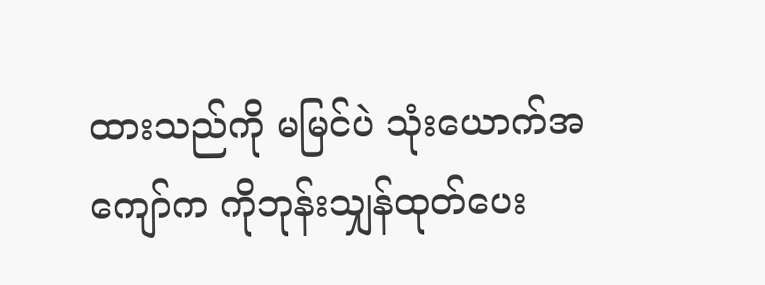ထားသည်ကို မမြင်ပဲ သုံးယောက်အကျော်က ကိုဘုန်းသျှန်ထုတ်ပေး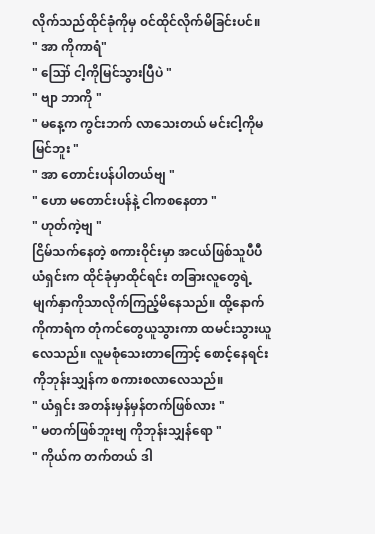လိုက်သည်ထိုင်ခုံကိုမှ ၀င်ထိုင်လိုက်မိခြင်းပင်။
" အာ ကိုကာရံ"
" ဪ ငါ့ကိုမြင်သွားပြီပဲ "
" ဗျာ ဘာကို "
" မနေ့က ကွင်းဘက် လာသေးတယ် မင်းငါ့ကိုမမြင်ဘူး "
" အာ တောင်းပန်ပါတယ်ဗျ "
" ဟော မတောင်းပန်နဲ့ ငါကစနေတာ "
" ဟုတ်ကဲ့ဗျ "
ငြိမ်သက်နေတဲ့ စကားဝိုင်းမှာ အငယ်ဖြစ်သူပီပီ ယံရှင်းက ထိုင်ခုံမှာထိုင်ရင်း တခြားလူတွေရဲ့ မျက်နှာကိုသာလိုက်ကြည့်မိနေသည်။ ထို့နောက် ကိုကာရံက တုံကင်တွေယူသွားကာ ထမင်းသွားယူလေသည်။ လူမစုံသေးတာကြောင့် စောင့်နေရင်း ကိုဘုန်းသျှန်က စကားစလာလေသည်။
" ယံရှင်း အတန်းမှန်မှန်တက်ဖြစ်လား "
" မတက်ဖြစ်ဘူးဗျ ကိုဘုန်းသျှန်ရော "
" ကိုယ်က တက်တယ် ဒါ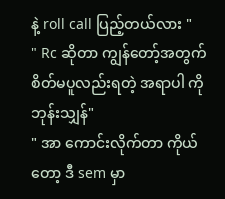နဲ့ roll call ပြည့်တယ်လား "
" Rc ဆိုတာ ကျွန်တော့်အတွက် စိတ်မပူလည်းရတဲ့ အရာပါ ကိုဘုန်းသျှန်"
" အာ ကောင်းလိုက်တာ ကိုယ်တော့ ဒီ sem မှာ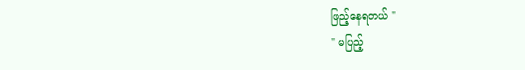ဖြည့်နေရတယ် "
" မပြည့်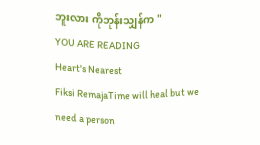ဘူးလား ကိုဘုန်းသျှန်က "
YOU ARE READING
Heart's Nearest
Fiksi RemajaTime will heal but we need a person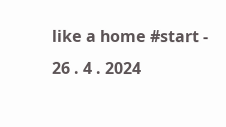like a home #start - 26 . 4 . 2024